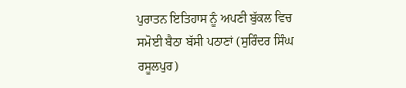ਪੁਰਾਤਨ ਇਤਿਹਾਸ ਨੂੰ ਅਪਣੀ ਬੁੱਕਲ ਵਿਚ ਸਮੋਈ ਬੈਠਾ ਬੱਸੀ ਪਠਾਣਾਂ (ਸੁਰਿੰਦਰ ਸਿੰਘ ਰਸੂਲਪੁਰ)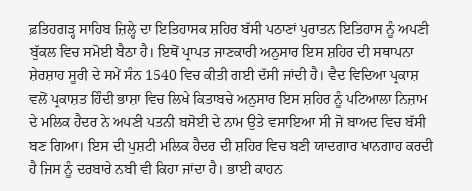ਫ਼ਤਿਹਗੜ੍ਹ ਸਾਹਿਬ ਜ਼ਿਲ੍ਹੇ ਦਾ ਇਤਿਹਾਸਕ ਸ਼ਹਿਰ ਬੱਸੀ ਪਠਾਣਾਂ ਪੁਰਾਤਨ ਇਤਿਹਾਸ ਨੂੰ ਅਪਣੀ ਬੁੱਕਲ ਵਿਚ ਸਮੋਈ ਬੈਠਾ ਹੈ। ਇਥੋਂ ਪ੍ਰਾਪਤ ਜਾਣਕਾਰੀ ਅਨੁਸਾਰ ਇਸ ਸ਼ਹਿਰ ਦੀ ਸਥਾਪਨਾ ਸ਼ੇਰਸ਼ਾਹ ਸੂਰੀ ਦੇ ਸਮੇਂ ਸੰਨ 1540 ਵਿਚ ਕੀਤੀ ਗਈ ਦੱਸੀ ਜਾਂਦੀ ਹੈ। ਵੈਦ ਵਿਦਿਆ ਪ੍ਰਕਾਸ਼ ਵਲੋਂ ਪ੍ਰਕਾਸ਼ਤ ਹਿੰਦੀ ਭਾਸ਼ਾ ਵਿਚ ਲਿਖੇ ਕਿਤਾਬਚੇ ਅਨੁਸਾਰ ਇਸ ਸ਼ਹਿਰ ਨੂੰ ਪਟਿਆਲਾ ਨਿਜ਼ਾਮ ਦੇ ਮਲਿਕ ਹੈਦਰ ਨੇ ਅਪਣੀ ਪਤਨੀ ਬਸੋਈ ਦੇ ਨਾਮ ਉਤੇ ਵਸਾਇਆ ਸੀ ਜੋ ਬਾਅਦ ਵਿਚ ਬੱਸੀ ਬਣ ਗਿਆ। ਇਸ ਦੀ ਪੁਸ਼ਟੀ ਮਲਿਕ ਹੈਦਰ ਦੀ ਸ਼ਹਿਰ ਵਿਚ ਬਣੀ ਯਾਦਗਾਰ ਖਾਨਗਾਹ ਕਰਦੀ ਹੈ ਜਿਸ ਨੂੰ ਦਰਬਾਰੇ ਨਬੀ ਵੀ ਕਿਹਾ ਜਾਂਦਾ ਹੈ। ਭਾਈ ਕਾਹਨ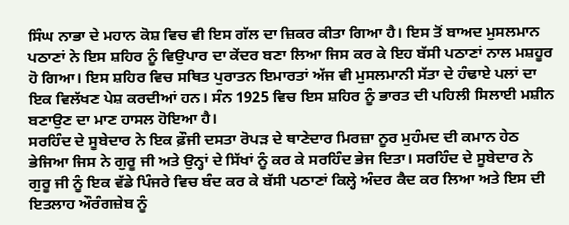ਸਿੰਘ ਨਾਭਾ ਦੇ ਮਹਾਨ ਕੋਸ਼ ਵਿਚ ਵੀ ਇਸ ਗੱਲ ਦਾ ਜ਼ਿਕਰ ਕੀਤਾ ਗਿਆ ਹੈ। ਇਸ ਤੋਂ ਬਾਅਦ ਮੁਸਲਮਾਨ ਪਠਾਣਾਂ ਨੇ ਇਸ ਸ਼ਹਿਰ ਨੂੰ ਵਿਉਪਾਰ ਦਾ ਕੇਂਦਰ ਬਣਾ ਲਿਆ ਜਿਸ ਕਰ ਕੇ ਇਹ ਬੱਸੀ ਪਠਾਣਾਂ ਨਾਲ ਮਸ਼ਹੂਰ ਹੋ ਗਿਆ। ਇਸ ਸ਼ਹਿਰ ਵਿਚ ਸਥਿਤ ਪੁਰਾਤਨ ਇਮਾਰਤਾਂ ਅੱਜ ਵੀ ਮੁਸਲਮਾਨੀ ਸੱਤਾ ਦੇ ਹੰਢਾਏ ਪਲਾਂ ਦਾ ਇਕ ਵਿਲੱਖਣ ਪੇਸ਼ ਕਰਦੀਆਂ ਹਨ। ਸੰਨ 1925 ਵਿਚ ਇਸ ਸ਼ਹਿਰ ਨੂੰ ਭਾਰਤ ਦੀ ਪਹਿਲੀ ਸਿਲਾਈ ਮਸ਼ੀਨ ਬਣਾਉਣ ਦਾ ਮਾਣ ਹਾਸਲ ਹੋਇਆ ਹੈ।
ਸਰਹਿੰਦ ਦੇ ਸੂਬੇਦਾਰ ਨੇ ਇਕ ਫ਼ੌਜੀ ਦਸਤਾ ਰੋਪੜ ਦੇ ਥਾਣੇਦਾਰ ਮਿਰਜ਼ਾ ਨੂਰ ਮੁਹੰਮਦ ਦੀ ਕਮਾਨ ਹੇਠ ਭੇਜਿਆ ਜਿਸ ਨੇ ਗੁਰੂ ਜੀ ਅਤੇ ਉਨ੍ਹਾਂ ਦੇ ਸਿੱਖਾਂ ਨੂੰ ਕਰ ਕੇ ਸਰਹਿੰਦ ਭੇਜ ਦਿਤਾ। ਸਰਹਿੰਦ ਦੇ ਸੂਬੇਦਾਰ ਨੇ ਗੁਰੂ ਜੀ ਨੂੰ ਇਕ ਵੱਡੇ ਪਿੰਜਰੇ ਵਿਚ ਬੰਦ ਕਰ ਕੇ ਬੱਸੀ ਪਠਾਣਾਂ ਕਿਲ੍ਹੇ ਅੰਦਰ ਕੈਦ ਕਰ ਲਿਆ ਅਤੇ ਇਸ ਦੀ ਇਤਲਾਹ ਔਰੰਗਜ਼ੇਬ ਨੂੰ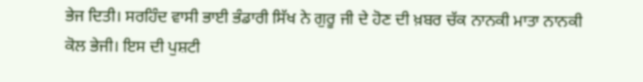ਭੇਜ ਦਿਤੀ। ਸਰਹਿੰਦ ਵਾਸੀ ਭਾਈ ਭੰਡਾਰੀ ਸਿੱਖ ਨੇ ਗੁਰੂ ਜੀ ਦੇ ਹੋਣ ਦੀ ਖ਼ਬਰ ਚੱਕ ਨਾਨਕੀ ਮਾਤਾ ਨਾਨਕੀ ਕੋਲ ਭੇਜੀ। ਇਸ ਦੀ ਪੁਸ਼ਟੀ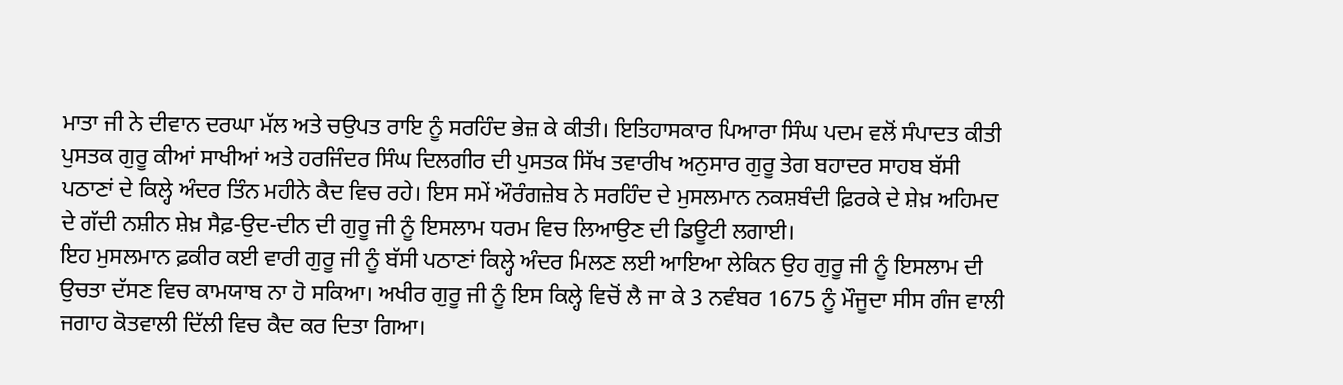ਮਾਤਾ ਜੀ ਨੇ ਦੀਵਾਨ ਦਰਘਾ ਮੱਲ ਅਤੇ ਚਉਪਤ ਰਾਇ ਨੂੰ ਸਰਹਿੰਦ ਭੇਜ਼ ਕੇ ਕੀਤੀ। ਇਤਿਹਾਸਕਾਰ ਪਿਆਰਾ ਸਿੰਘ ਪਦਮ ਵਲੋਂ ਸੰਪਾਦਤ ਕੀਤੀ ਪੁਸਤਕ ਗੁਰੂ ਕੀਆਂ ਸਾਖੀਆਂ ਅਤੇ ਹਰਜਿੰਦਰ ਸਿੰਘ ਦਿਲਗੀਰ ਦੀ ਪੁਸਤਕ ਸਿੱਖ ਤਵਾਰੀਖ ਅਨੁਸਾਰ ਗੁਰੂ ਤੇਗ ਬਹਾਦਰ ਸਾਹਬ ਬੱਸੀ ਪਠਾਣਾਂ ਦੇ ਕਿਲ੍ਹੇ ਅੰਦਰ ਤਿੰਨ ਮਹੀਨੇ ਕੈਦ ਵਿਚ ਰਹੇ। ਇਸ ਸਮੇਂ ਔਰੰਗਜ਼ੇਬ ਨੇ ਸਰਹਿੰਦ ਦੇ ਮੁਸਲਮਾਨ ਨਕਸ਼ਬੰਦੀ ਫ਼ਿਰਕੇ ਦੇ ਸ਼ੇਖ਼ ਅਹਿਮਦ ਦੇ ਗੱਦੀ ਨਸ਼ੀਨ ਸ਼ੇਖ਼ ਸੈਫ਼-ਉਦ-ਦੀਨ ਦੀ ਗੁਰੂ ਜੀ ਨੂੰ ਇਸਲਾਮ ਧਰਮ ਵਿਚ ਲਿਆਉਣ ਦੀ ਡਿਊਟੀ ਲਗਾਈ।
ਇਹ ਮੁਸਲਮਾਨ ਫ਼ਕੀਰ ਕਈ ਵਾਰੀ ਗੁਰੂ ਜੀ ਨੂੰ ਬੱਸੀ ਪਠਾਣਾਂ ਕਿਲ੍ਹੇ ਅੰਦਰ ਮਿਲਣ ਲਈ ਆਇਆ ਲੇਕਿਨ ਉਹ ਗੁਰੂ ਜੀ ਨੂੰ ਇਸਲਾਮ ਦੀ ਉਚਤਾ ਦੱਸਣ ਵਿਚ ਕਾਮਯਾਬ ਨਾ ਹੋ ਸਕਿਆ। ਅਖੀਰ ਗੁਰੂ ਜੀ ਨੂੰ ਇਸ ਕਿਲ੍ਹੇ ਵਿਚੋਂ ਲੈ ਜਾ ਕੇ 3 ਨਵੰਬਰ 1675 ਨੂੰ ਮੌਜੂਦਾ ਸੀਸ ਗੰਜ ਵਾਲੀ ਜਗਾਹ ਕੋਤਵਾਲੀ ਦਿੱਲੀ ਵਿਚ ਕੈਦ ਕਰ ਦਿਤਾ ਗਿਆ।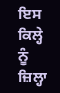ਇਸ ਕਿਲ੍ਹੇ ਨੂੰ ਜ਼ਿਲ੍ਹਾ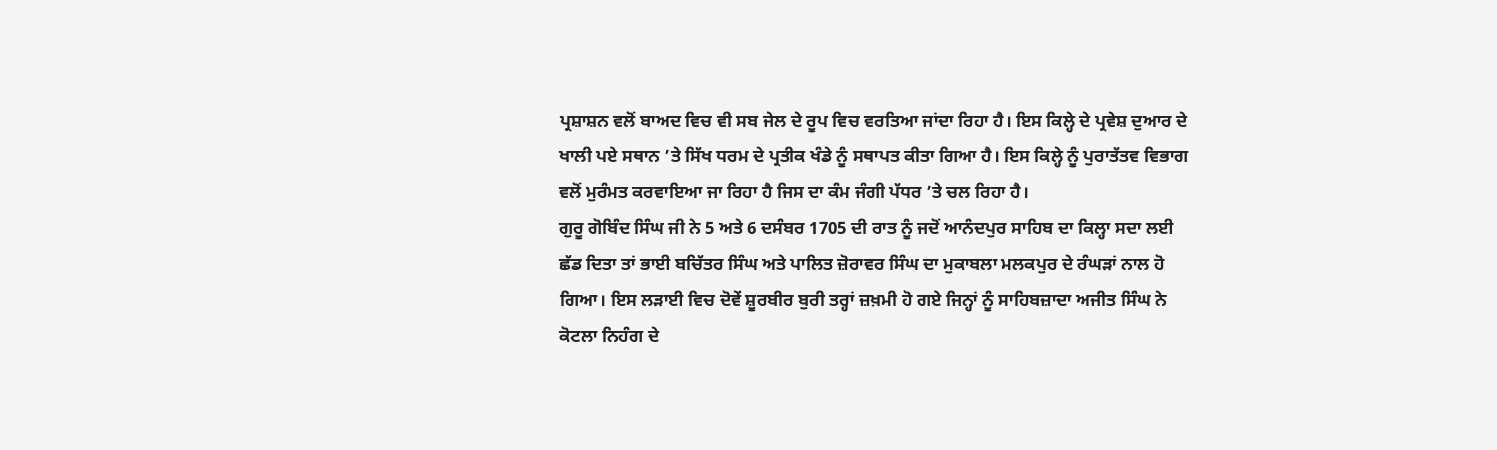ਪ੍ਰਸ਼ਾਸ਼ਨ ਵਲੋਂ ਬਾਅਦ ਵਿਚ ਵੀ ਸਬ ਜੇਲ ਦੇ ਰੂਪ ਵਿਚ ਵਰਤਿਆ ਜਾਂਦਾ ਰਿਹਾ ਹੈ। ਇਸ ਕਿਲ੍ਹੇ ਦੇ ਪ੍ਰਵੇਸ਼ ਦੁਆਰ ਦੇ ਖਾਲੀ ਪਏ ਸਥਾਨ ’ਤੇ ਸਿੱਖ ਧਰਮ ਦੇ ਪ੍ਰਤੀਕ ਖੰਡੇ ਨੂੰ ਸਥਾਪਤ ਕੀਤਾ ਗਿਆ ਹੈ। ਇਸ ਕਿਲ੍ਹੇ ਨੂੰ ਪੁਰਾਤੱਤਵ ਵਿਭਾਗ ਵਲੋਂ ਮੁਰੰਮਤ ਕਰਵਾਇਆ ਜਾ ਰਿਹਾ ਹੈ ਜਿਸ ਦਾ ਕੰਮ ਜੰਗੀ ਪੱਧਰ ’ਤੇ ਚਲ ਰਿਹਾ ਹੈ।
ਗੁਰੂ ਗੋਬਿੰਦ ਸਿੰਘ ਜੀ ਨੇ 5 ਅਤੇ 6 ਦਸੰਬਰ 1705 ਦੀ ਰਾਤ ਨੂੰ ਜਦੋਂ ਆਨੰਦਪੁਰ ਸਾਹਿਬ ਦਾ ਕਿਲ੍ਹਾ ਸਦਾ ਲਈ ਛੱਡ ਦਿਤਾ ਤਾਂ ਭਾਈ ਬਚਿੱਤਰ ਸਿੰਘ ਅਤੇ ਪਾਲਿਤ ਜ਼ੋਰਾਵਰ ਸਿੰਘ ਦਾ ਮੁਕਾਬਲਾ ਮਲਕਪੁਰ ਦੇ ਰੰਘੜਾਂ ਨਾਲ ਹੋ ਗਿਆ। ਇਸ ਲੜਾਈ ਵਿਚ ਦੋਵੇਂ ਸ਼ੂਰਬੀਰ ਬੁਰੀ ਤਰ੍ਹਾਂ ਜ਼ਖ਼ਮੀ ਹੋ ਗਏ ਜਿਨ੍ਹਾਂ ਨੂੰ ਸਾਹਿਬਜ਼ਾਦਾ ਅਜੀਤ ਸਿੰਘ ਨੇ ਕੋਟਲਾ ਨਿਹੰਗ ਦੇ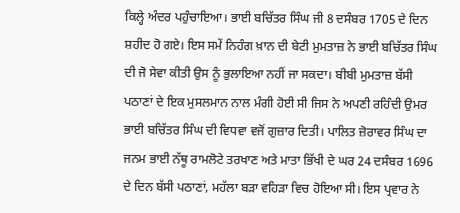ਕਿਲ੍ਹੇ ਅੰਦਰ ਪਹੁੰਚਾਇਆ। ਭਾਈ ਬਚਿੱਤਰ ਸਿੰਘ ਜੀ 8 ਦਸੰਬਰ 1705 ਦੇ ਦਿਨ ਸ਼ਹੀਦ ਹੋ ਗਏ। ਇਸ ਸਮੇਂ ਨਿਹੰਗ ਖ਼ਾਨ ਦੀ ਬੇਟੀ ਮੁਮਤਾਜ਼ ਨੇ ਭਾਈ ਬਚਿੱਤਰ ਸਿੰਘ ਦੀ ਜੋ ਸੇਵਾ ਕੀਤੀ ਉਸ ਨੂੰ ਭੁਲਾਇਆ ਨਹੀਂ ਜਾ ਸਕਦਾ। ਬੀਬੀ ਮੁਮਤਾਜ਼ ਬੱਸੀ ਪਠਾਣਾਂ ਦੇ ਇਕ ਮੁਸਲਮਾਨ ਨਾਲ ਮੰਗੀ ਹੋਈ ਸੀ ਜਿਸ ਨੇ ਅਪਣੀ ਰਹਿੰਦੀ ਉਮਰ ਭਾਈ ਬਚਿੱਤਰ ਸਿੰਘ ਦੀ ਵਿਧਵਾ ਵਜੋਂ ਗੁਜ਼ਾਰ ਦਿਤੀ। ਪਾਲਿਤ ਜ਼ੋਰਾਵਰ ਸਿੰਘ ਦਾ ਜਨਮ ਭਾਈ ਨੱਥੂ ਰਾਮਲੋਟੇ ਤਰਖਾਣ ਅਤੇ ਮਾਤਾ ਭਿੱਖੀ ਦੇ ਘਰ 24 ਦਸੰਬਰ 1696 ਦੇ ਦਿਨ ਬੱਸੀ ਪਠਾਣਾਂ, ਮਹੱਲਾ ਬੜਾ ਵਹਿੜਾ ਵਿਚ ਹੋਇਆ ਸੀ। ਇਸ ਪ੍ਰਵਾਰ ਨੇ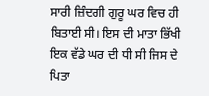ਸਾਰੀ ਜ਼ਿੰਦਗੀ ਗੁਰੂ ਘਰ ਵਿਚ ਹੀ ਬਿਤਾਈ ਸੀ। ਇਸ ਦੀ ਮਾਤਾ ਭਿੱਖੀ ਇਕ ਵੱਡੇ ਘਰ ਦੀ ਧੀ ਸੀ ਜਿਸ ਦੇ ਪਿਤਾ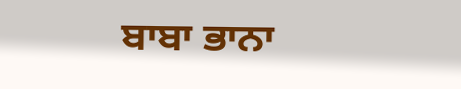ਬਾਬਾ ਭਾਨਾ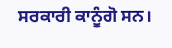ਸਰਕਾਰੀ ਕਾਨੂੰਗੋ ਸਨ।